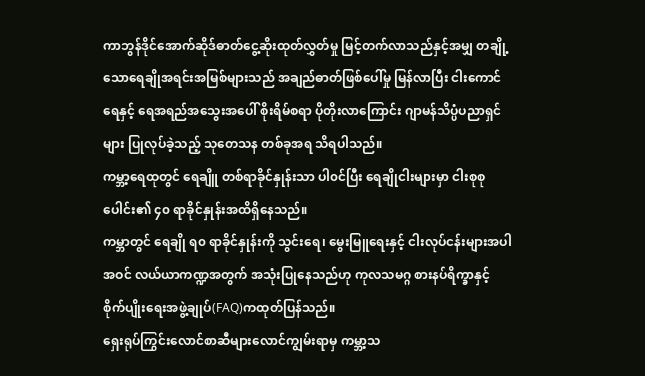ကာဘွန်ဒိုင်အောက်ဆိုဒ်ဓာတ်ငွေ့ဆိုးထုတ်လွှတ်မှု မြင့်တက်လာသည်နှင့်အမျှ တချို့သောရေချိုအရင်းအမြစ်များသည် အချည်ဓာတ်ဖြစ်ပေါ်မှု မြန်လာပြီး ငါးကောင်ရေနှင့် ရေအရည်အသွေးအပေါ် စိုးရိမ်စရာ ပိုတိုးလာကြောင်း ဂျာမန်သိပ္ပံပညာရှင်များ ပြုလုပ်ခဲ့သည့် သုတေသန တစ်ခုအရ သိရပါသည်။
ကမ္ဘာ့ရေထုတွင် ရေချိူ တစ်ရာခိုင်နှုန်းသာ ပါ၀င်ပြီး ရေချိုငါးများမှာ ငါးစုစုပေါင်း၏ ၄၀ ရာခိုင်နှုန်းအထိရှိနေသည်။
ကမ္ဘာတွင် ရေချို ရ၀ ရာခိုင်နှုန်းကို သွင်းရေ၊ မွေးမြူရေးနှင့် ငါးလုပ်ငန်းများအပါအဝင် လယ်ယာကဏ္ဍအတွက် အသုံးပြုနေသည်ဟု ကုလသမဂ္ဂ စားနပ်ရိက္ခာနှင့် စိုက်ပျိုးရေးအဖွဲ့ချုပ်(FAQ)ကထုတ်ပြန်သည်။
ရှေးရုပ်ကြွင်းလောင်စာဆီများလောင်ကျွမ်းရာမှ ကမ္ဘာ့သ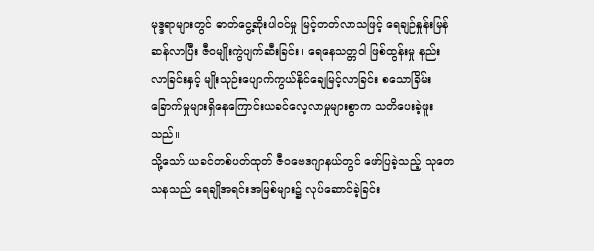မုဒ္ဒရာများတွင် ဓာတ်ငွေ့ဆိုးပါ၀င်မှု မြင့်တတ်လာသဖြင့် ရေချဉ်နှုန်းမြန်ဆန်လာပြီး ဇီဝမျိုးကွဲပျက်ဆီးခြင်း၊ ရေနေသတ္တဝါ ဖြစ်ထွန်းမှု နည်းလာခြင်းနှင့် မျိုးသုဉ်းပျောက်ကွယ်နိုင်ချေမြင့်လာခြင်း စသောခြိမ်းခြောက်မှုများရှိနေကြောင်းယခင်လေ့လာမှုများစွာက သတိပေးခဲ့ဖူးသည်။
သို့သော် ယခင်တစ်ပတ်ထုတ် ဇီဝဗေဒဂျာနယ်တွင် ဖော်ပြခဲ့သည့် သုတေသနသည် ရေချိုအရင်းအမြစ်များ၌ လုပ်ဆောင်ခဲ့ခြင်း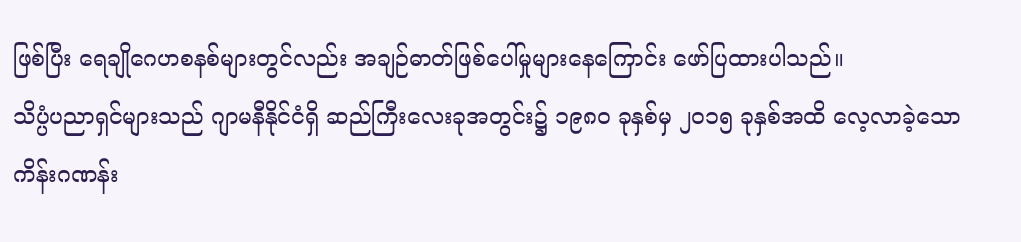ဖြစ်ပြီး ရေချိုဂေဟစနစ်များတွင်လည်း အချဉ်ဓာတ်ဖြစ်ပေါ်မှုများနေကြောင်း ဖော်ပြထားပါသည်။
သိပ္ပံပညာရှင်များသည် ဂျာမနီနိုင်ငံရှိ ဆည်ကြီးလေးခုအတွင်း၌ ၁၉၈၀ ခုနှစ်မှ ၂၀၁၅ ခုနှစ်အထိ လေ့လာခဲ့သော ကိန်းဂဏန်း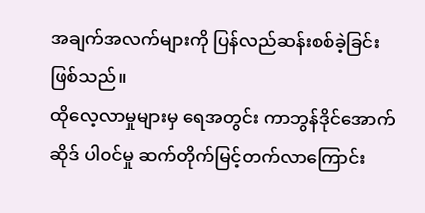အချက်အလက်များကို ပြန်လည်ဆန်းစစ်ခဲ့ခြင်းဖြစ်သည်။
ထိုလေ့လာမှုများမှ ရေအတွင်း ကာဘွန်ဒိုင်အောက်ဆိုဒ် ပါ၀င်မှု ဆက်တိုက်မြင့်တက်လာကြောင်း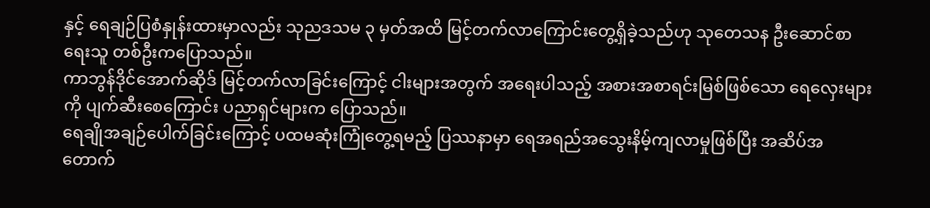နှင့် ရေချဉ်ပြစံနှုန်းထားမှာလည်း သုညဒသမ ၃ မှတ်အထိ မြင့်တက်လာကြောင်းတွေ့ရှိခဲ့သည်ဟု သုတေသန ဦးဆောင်စာရေးသူ တစ်ဦးကပြောသည်။
ကာဘွန်ဒိုင်အောက်ဆိုဒ် မြင့်တက်လာခြင်းကြောင့် ငါးများအတွက် အရေးပါသည့် အစားအစာရင်းမြစ်ဖြစ်သော ရေလှေးများကို ပျက်ဆီးစေကြောင်း ပညာရှင်များက ပြောသည်။
ရေချိုအချဉ်ပေါက်ခြင်းကြောင့် ပထမဆုံးကြုံတွေ့ရမည့် ပြဿနာမှာ ရေအရည်အသွေးနိမ့်ကျလာမှုဖြစ်ပြီး အဆိပ်အတောက်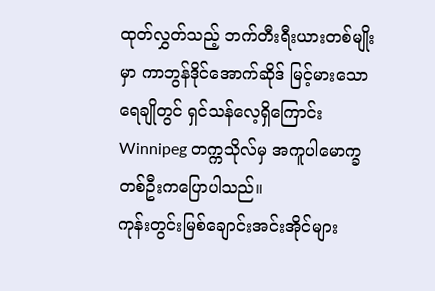ထုတ်လွှတ်သည့် ဘက်တီးရီးယားတစ်မျိုးမှာ ကာဘွန်ဒိုင်အောက်ဆိုဒ် မြင့်မားသောရေချိုတွင် ရှင်သန်လေ့ရှိကြောင်း Winnipeg တက္ကသိုလ်မှ အကူပါမောက္ခတစ်ဦးကပြောပါသည်။
ကုန်းတွင်းမြစ်ချောင်းအင်းအိုင်များ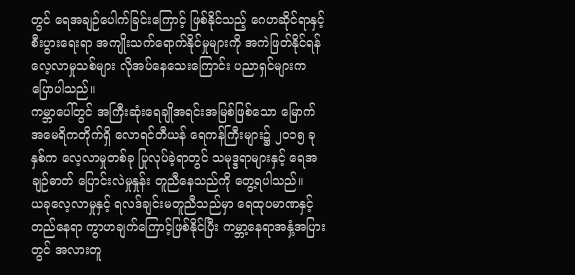တွင် ရေအချဉ်ပေါက်ခြင်းကြောင့် ဖြစ်နိုင်သည့် ဂေဟဆိုင်ရာနှင့် စီးပွားရေးရာ အကျိုးသက်ရောက်နိုင်မှုများကို အကဲဖြတ်နိုင်ရန် လေ့လာမှုသစ်များ လိုအပ်နေသေးကြောင်း ပညာရှင်များက ပြောပါသည်။
ကမ္ဘာပေါ်တွင် အကြီးဆုံးရေချိုအရင်းအမြစ်ဖြစ်သော မြောက်အမေရိကတိုက်ရှိ လောရင်တီယန် ရေကန်ကြီးများ၌ ၂၀၁၅ ခုနှစ်က လေ့လာမှုတစ်ခု ပြုလုပ်ခဲ့ရာတွင် သမုဒ္ဒရာများနှင့် ရေအချဉ်ဓာတ် ပြောင်းလဲမှုနှုန်း တူညီနေသည်ကို တွေ့ရပါသည်။
ယခုလေ့လာမှုနှင့် ရလဒ်ချင်းမတူညီသည်မှာ ရေထုပမာဏနှင့် တည်နေရာ ကွာဟချက်ကြောင့်ဖြစ်နိုင်ပြီး ကမ္ဘာ့နေရာအနှံ့အပြားတွင် အလားတူ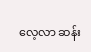လေ့လာ ဆန်း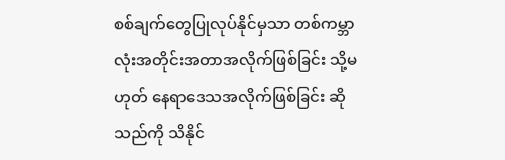စစ်ချက်တွေပြုလုပ်နိုင်မှသာ တစ်ကမ္ဘာလုံးအတိုင်းအတာအလိုက်ဖြစ်ခြင်း သို့မဟုတ် နေရာဒေသအလိုက်ဖြစ်ခြင်း ဆိုသည်ကို သိနိုင်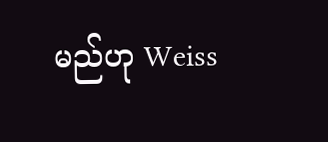မည်ဟု Weiss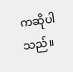ကဆိုပါသည်။